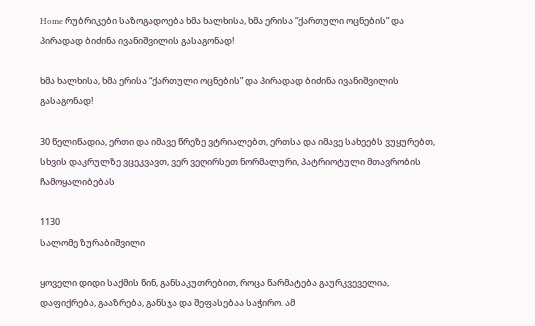Home რუბრიკები საზოგადოება ხმა ხალხისა, ხმა ერისა “ქართული ოცნების” და პირადად ბიძინა ივანიშვილის გასაგონად!

ხმა ხალხისა, ხმა ერისა “ქართული ოცნების” და პირადად ბიძინა ივანიშვილის გასაგონად!

30 წელიწადია, ერთი და იმავე წრეზე ვტრიალებთ, ერთსა და იმავე სახეებს ვუყურებთ, სხვის დაკრულზე ვცეკვავთ, ვერ ვეღირსეთ ნორმალური, პატრიოტული მთავრობის ჩამოყალიბებას

1130
სალომე ზურაბიშვილი

ყოველი დიდი საქმის წინ, განსაკუთრებით, როცა წარმატება გაურკვეველია, დაფიქრება, გააზრება, განსჯა და შეფასებაა საჭირო. ამ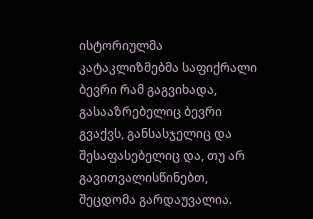ისტორიულმა კატაკლიზმებმა საფიქრალი ბევრი რამ გაგვიხადა, გასააზრებელიც ბევრი გვაქვს, განსასჯელიც და შესაფასებელიც და, თუ არ გავითვალისწინებთ, შეცდომა გარდაუვალია.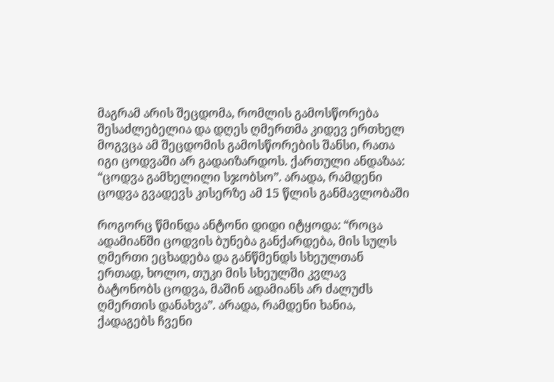მაგრამ არის შეცდომა, რომლის გამოსწორება შესაძლებელია და დღეს ღმერთმა კიდევ ერთხელ მოგვცა ამ შეცდომის გამოსწორების შანსი, რათა იგი ცოდვაში არ გადაიზარდოს. ქართული ანდაზაა: “ცოდვა გამხელილი სჯობსო”. არადა, რამდენი ცოდვა გვადევს კისერზე ამ 15 წლის განმავლობაში

როგორც წმინდა ანტონი დიდი იტყოდა: “როცა ადამიანში ცოდვის ბუნება განქარდება, მის სულს ღმერთი ეცხადება და განწმენდს სხეულთან ერთად, ხოლო, თუკი მის სხეულში კვლავ ბატონობს ცოდვა, მაშინ ადამიანს არ ძალუძს ღმერთის დანახვა”. არადა, რამდენი ხანია, ქადაგებს ჩვენი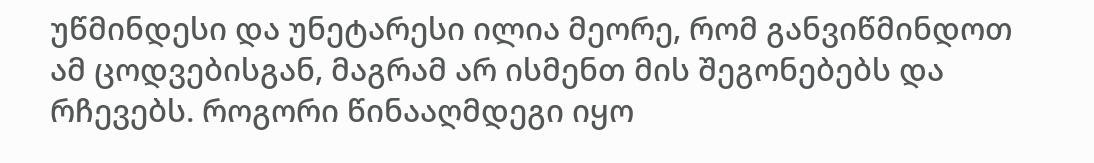უწმინდესი და უნეტარესი ილია მეორე, რომ განვიწმინდოთ ამ ცოდვებისგან, მაგრამ არ ისმენთ მის შეგონებებს და რჩევებს. როგორი წინააღმდეგი იყო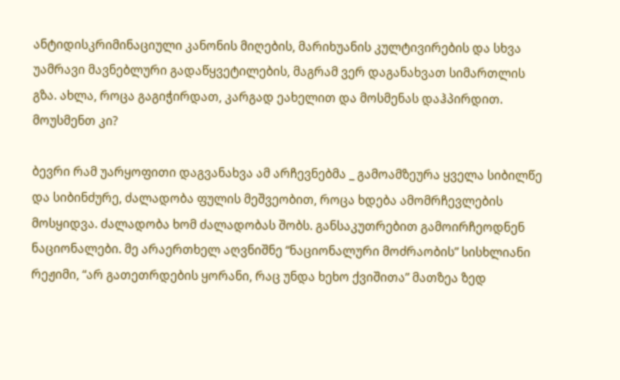ანტიდისკრიმინაციული კანონის მიღების, მარიხუანის კულტივირების და სხვა უამრავი მავნებლური გადაწყვეტილების, მაგრამ ვერ დაგანახვათ სიმართლის გზა. ახლა, როცა გაგიჭირდათ, კარგად ეახელით და მოსმენას დაჰპირდით. მოუსმენთ კი?

ბევრი რამ უარყოფითი დაგვანახვა ამ არჩევნებმა _ გამოამზეურა ყველა სიბილწე და სიბინძურე, ძალადობა ფულის მეშვეობით, როცა ხდება ამომრჩევლების მოსყიდვა. ძალადობა ხომ ძალადობას შობს. განსაკუთრებით გამოირჩეოდნენ ნაციონალები. მე არაერთხელ აღვნიშნე “ნაციონალური მოძრაობის” სისხლიანი რეჟიმი, “არ გათეთრდების ყორანი, რაც უნდა ხეხო ქვიშითა” მათზეა ზედ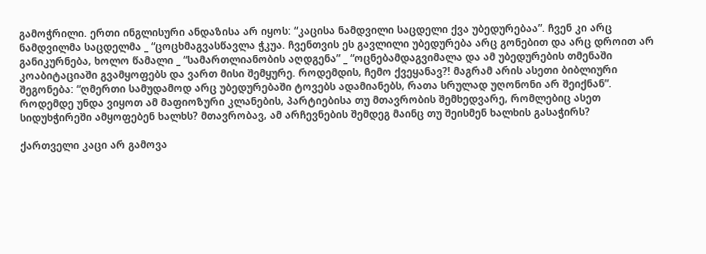გამოჭრილი. ერთი ინგლისური ანდაზისა არ იყოს: “კაცისა ნამდვილი საცდელი ქვა უბედურებაა”. ჩვენ კი არც ნამდვილმა საცდელმა _ “ცოცხმაგვასწავლა ჭკუა. ჩვენთვის ეს გავლილი უბედურება არც გონებით და არც დროით არ განიკურნება, ხოლო წამალი _ “სამართლიანობის აღდგენა” _ “ოცნებამდაგვიმალა და ამ უბედურების თმენაში კოაბიტაციაში გვამყოფებს და ვართ მისი შემყურე. როდემდის, ჩემო ქვეყანავ?! მაგრამ არის ასეთი ბიბლიური შეგონება: “ღმერთი სამუდამოდ არც უბედურებაში ტოვებს ადამიანებს, რათა სრულად უღონონი არ შეიქნან”. როდემდე უნდა ვიყოთ ამ მაფიოზური კლანების, პარტიებისა თუ მთავრობის შემხედვარე, რომლებიც ასეთ სიდუხჭირეში ამყოფებენ ხალხს? მთავრობავ, ამ არჩევნების შემდეგ მაინც თუ შეისმენ ხალხის გასაჭირს?

ქართველი კაცი არ გამოვა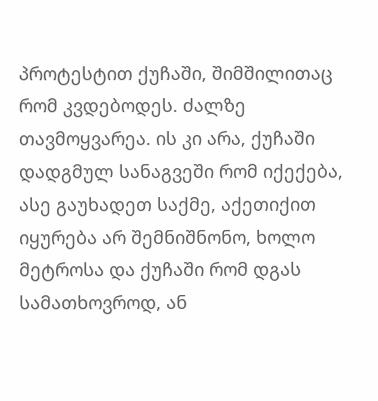პროტესტით ქუჩაში, შიმშილითაც რომ კვდებოდეს. ძალზე თავმოყვარეა. ის კი არა, ქუჩაში დადგმულ სანაგვეში რომ იქექება, ასე გაუხადეთ საქმე, აქეთიქით იყურება არ შემნიშნონო, ხოლო მეტროსა და ქუჩაში რომ დგას სამათხოვროდ, ან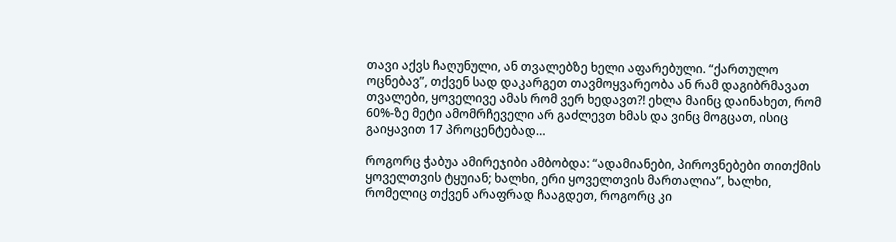თავი აქვს ჩაღუნული, ან თვალებზე ხელი აფარებული. “ქართულო ოცნებავ”, თქვენ სად დაკარგეთ თავმოყვარეობა ან რამ დაგიბრმავათ თვალები, ყოველივე ამას რომ ვერ ხედავთ?! ეხლა მაინც დაინახეთ, რომ 60%-ზე მეტი ამომრჩეველი არ გაძლევთ ხმას და ვინც მოგცათ, ისიც გაიყავით 17 პროცენტებად…

როგორც ჭაბუა ამირეჯიბი ამბობდა: “ადამიანები, პიროვნებები თითქმის ყოველთვის ტყუიან; ხალხი, ერი ყოველთვის მართალია”, ხალხი, რომელიც თქვენ არაფრად ჩააგდეთ, როგორც კი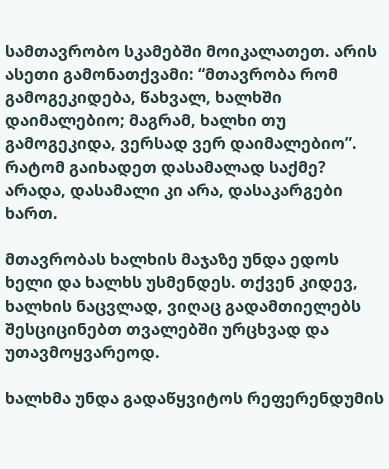სამთავრობო სკამებში მოიკალათეთ. არის ასეთი გამონათქვამი: “მთავრობა რომ გამოგეკიდება, წახვალ, ხალხში დაიმალებიო; მაგრამ, ხალხი თუ გამოგეკიდა, ვერსად ვერ დაიმალებიო”. რატომ გაიხადეთ დასამალად საქმე? არადა, დასამალი კი არა, დასაკარგები ხართ.

მთავრობას ხალხის მაჯაზე უნდა ედოს ხელი და ხალხს უსმენდეს. თქვენ კიდევ, ხალხის ნაცვლად, ვიღაც გადამთიელებს შესციცინებთ თვალებში ურცხვად და უთავმოყვარეოდ.

ხალხმა უნდა გადაწყვიტოს რეფერენდუმის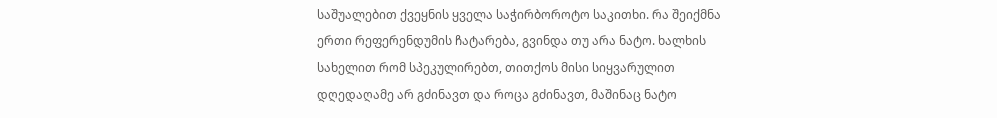საშუალებით ქვეყნის ყველა საჭირბოროტო საკითხი. რა შეიქმნა ერთი რეფერენდუმის ჩატარება, გვინდა თუ არა ნატო. ხალხის სახელით რომ სპეკულირებთ, თითქოს მისი სიყვარულით დღედაღამე არ გძინავთ და როცა გძინავთ, მაშინაც ნატო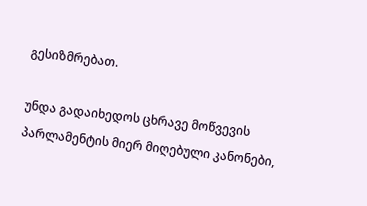გესიზმრებათ.

უნდა გადაიხედოს ცხრავე მოწვევის პარლამენტის მიერ მიღებული კანონები,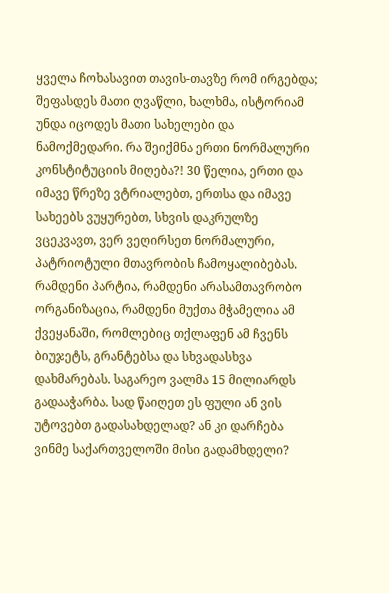ყველა ჩოხასავით თავის-თავზე რომ ირგებდა; შეფასდეს მათი ღვაწლი, ხალხმა, ისტორიამ უნდა იცოდეს მათი სახელები და ნამოქმედარი. რა შეიქმნა ერთი ნორმალური კონსტიტუციის მიღება?! 30 წელია, ერთი და იმავე წრეზე ვტრიალებთ, ერთსა და იმავე სახეებს ვუყურებთ, სხვის დაკრულზე ვცეკვავთ, ვერ ვეღირსეთ ნორმალური, პატრიოტული მთავრობის ჩამოყალიბებას. რამდენი პარტია, რამდენი არასამთავრობო ორგანიზაცია, რამდენი მუქთა მჭამელია ამ ქვეყანაში, რომლებიც თქლაფენ ამ ჩვენს ბიუჯეტს, გრანტებსა და სხვადასხვა დახმარებას. საგარეო ვალმა 15 მილიარდს გადააჭარბა. სად წაიღეთ ეს ფული ან ვის უტოვებთ გადასახდელად? ან კი დარჩება ვინმე საქართველოში მისი გადამხდელი?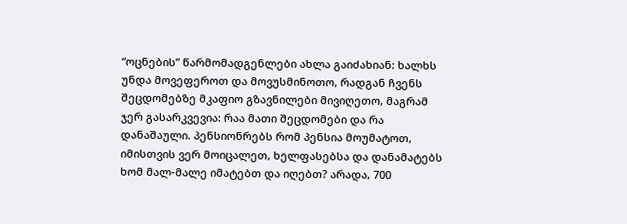“ოცნების” წარმომადგენლები ახლა გაიძახიან: ხალხს უნდა მოვეფეროთ და მოვუსმინოთო, რადგან ჩვენს შეცდომებზე მკაფიო გზავნილები მივიღეთო, მაგრამ ჯერ გასარკვევია: რაა მათი შეცდომები და რა დანაშაული. პენსიონრებს რომ პენსია მოუმატოთ, იმისთვის ვერ მოიცალეთ, ხელფასებსა და დანამატებს ხომ მალ-მალე იმატებთ და იღებთ? არადა, 700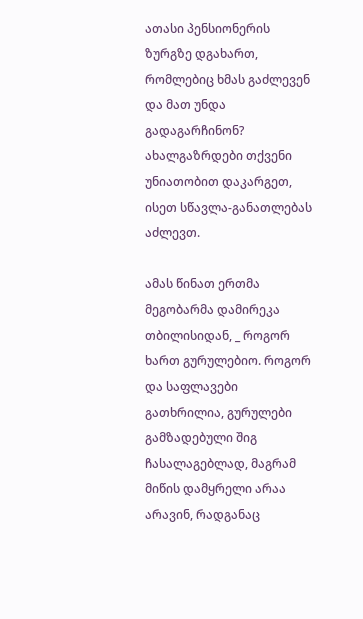ათასი პენსიონერის ზურგზე დგახართ, რომლებიც ხმას გაძლევენ და მათ უნდა გადაგარჩინონ? ახალგაზრდები თქვენი უნიათობით დაკარგეთ, ისეთ სწავლა-განათლებას აძლევთ.

ამას წინათ ერთმა მეგობარმა დამირეკა თბილისიდან, _ როგორ ხართ გურულებიო. როგორ და საფლავები გათხრილია, გურულები გამზადებული შიგ ჩასალაგებლად, მაგრამ მიწის დამყრელი არაა არავინ, რადგანაც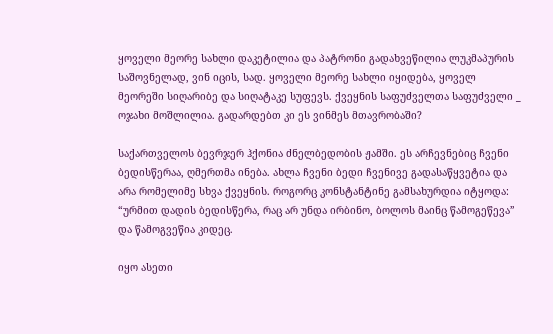ყოველი მეორე სახლი დაკეტილია და პატრონი გადახვეწილია ლუკმაპურის საშოვნელად, ვინ იცის, სად. ყოველი მეორე სახლი იყიდება, ყოველ მეორეში სიღარიბე და სიღატაკე სუფევს. ქვეყნის საფუძველთა საფუძველი _ ოჯახი მოშლილია. გადარდებთ კი ეს ვინმეს მთავრობაში?

საქართველოს ბევრჯერ ჰქონია ძნელბედობის ჟამში. ეს არჩევნებიც ჩვენი ბედისწერაა, ღმერთმა ინება. ახლა ჩვენი ბედი ჩვენივე გადასაწყვეტია და არა რომელიმე სხვა ქვეყნის. როგორც კონსტანტინე გამსახურდია იტყოდა: “ურმით დადის ბედისწერა, რაც არ უნდა ირბინო, ბოლოს მაინც წამოგეწევა” და წამოგვეწია კიდეც.

იყო ასეთი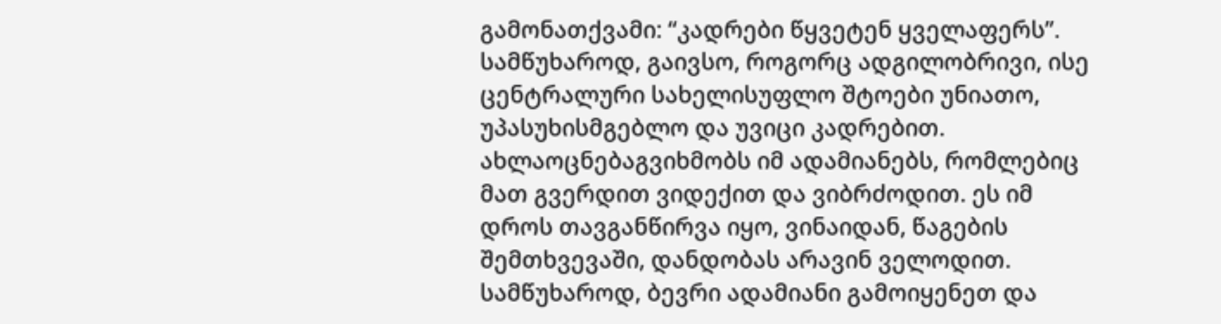გამონათქვამი: “კადრები წყვეტენ ყველაფერს”. სამწუხაროდ, გაივსო, როგორც ადგილობრივი, ისე ცენტრალური სახელისუფლო შტოები უნიათო, უპასუხისმგებლო და უვიცი კადრებით. ახლაოცნებაგვიხმობს იმ ადამიანებს, რომლებიც მათ გვერდით ვიდექით და ვიბრძოდით. ეს იმ დროს თავგანწირვა იყო, ვინაიდან, წაგების შემთხვევაში, დანდობას არავინ ველოდით. სამწუხაროდ, ბევრი ადამიანი გამოიყენეთ და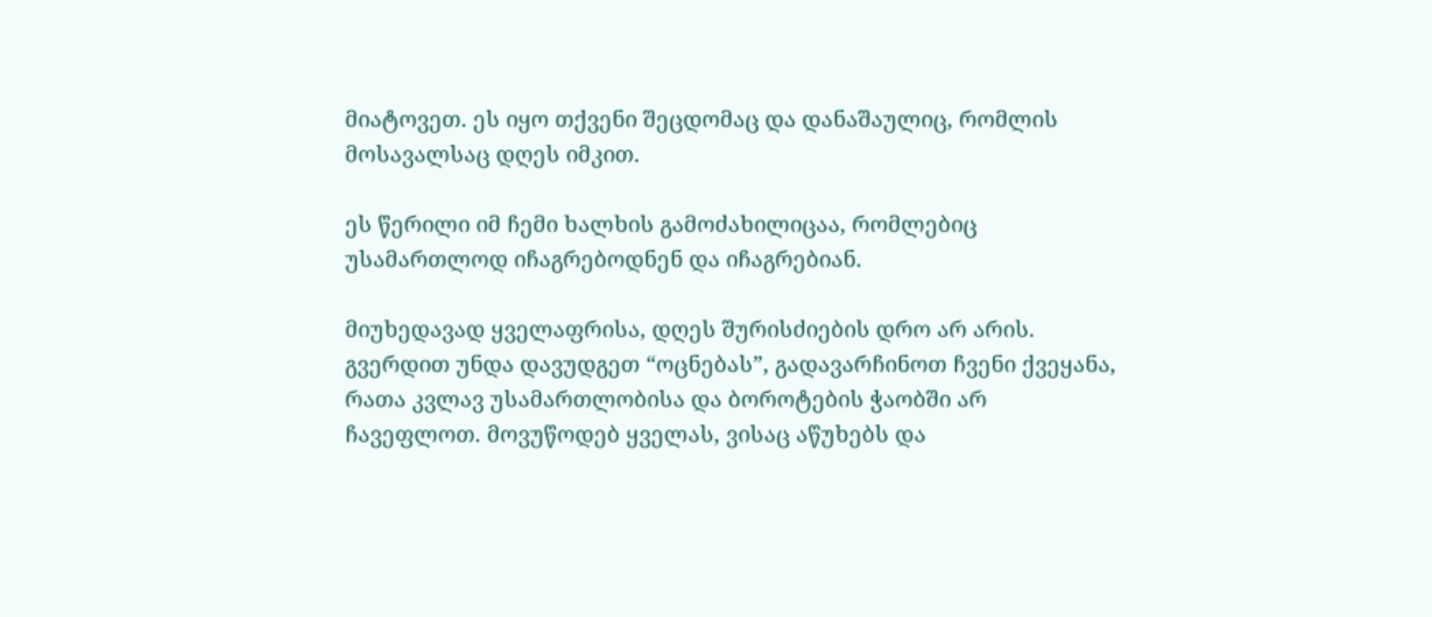მიატოვეთ. ეს იყო თქვენი შეცდომაც და დანაშაულიც, რომლის მოსავალსაც დღეს იმკით.

ეს წერილი იმ ჩემი ხალხის გამოძახილიცაა, რომლებიც უსამართლოდ იჩაგრებოდნენ და იჩაგრებიან.

მიუხედავად ყველაფრისა, დღეს შურისძიების დრო არ არის. გვერდით უნდა დავუდგეთ “ოცნებას”, გადავარჩინოთ ჩვენი ქვეყანა, რათა კვლავ უსამართლობისა და ბოროტების ჭაობში არ ჩავეფლოთ. მოვუწოდებ ყველას, ვისაც აწუხებს და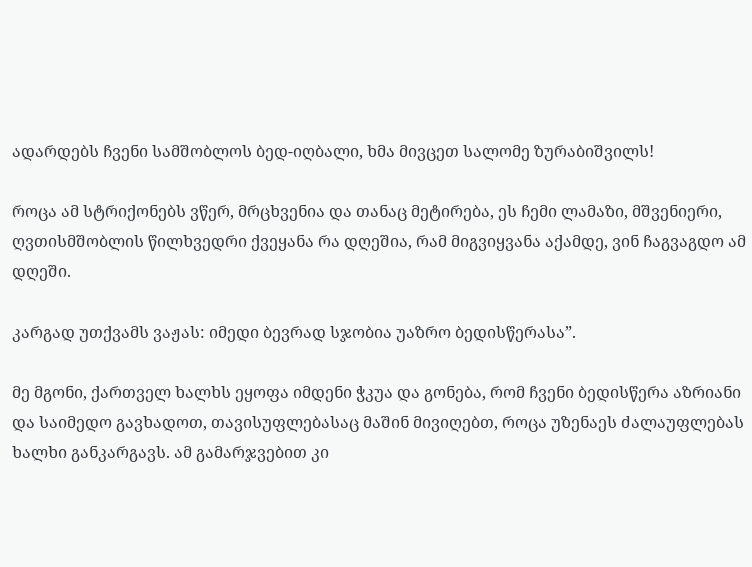ადარდებს ჩვენი სამშობლოს ბედ-იღბალი, ხმა მივცეთ სალომე ზურაბიშვილს!

როცა ამ სტრიქონებს ვწერ, მრცხვენია და თანაც მეტირება, ეს ჩემი ლამაზი, მშვენიერი, ღვთისმშობლის წილხვედრი ქვეყანა რა დღეშია, რამ მიგვიყვანა აქამდე, ვინ ჩაგვაგდო ამ დღეში.

კარგად უთქვამს ვაჟას: იმედი ბევრად სჯობია უაზრო ბედისწერასა”.

მე მგონი, ქართველ ხალხს ეყოფა იმდენი ჭკუა და გონება, რომ ჩვენი ბედისწერა აზრიანი და საიმედო გავხადოთ, თავისუფლებასაც მაშინ მივიღებთ, როცა უზენაეს ძალაუფლებას ხალხი განკარგავს. ამ გამარჯვებით კი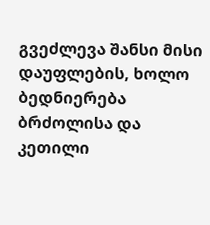გვეძლევა შანსი მისი დაუფლების, ხოლო ბედნიერება ბრძოლისა და კეთილი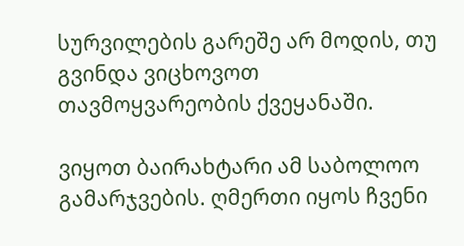სურვილების გარეშე არ მოდის, თუ გვინდა ვიცხოვოთ თავმოყვარეობის ქვეყანაში.

ვიყოთ ბაირახტარი ამ საბოლოო გამარჯვების. ღმერთი იყოს ჩვენი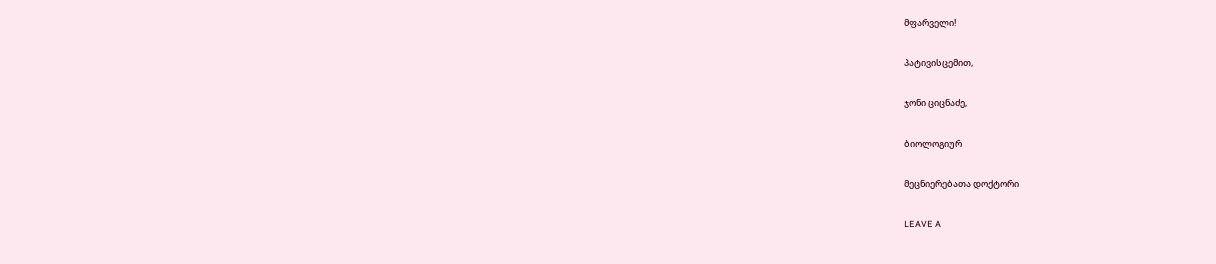მფარველი!

პატივისცემით,

ჯონი ციცნაძე,

ბიოლოგიურ

მეცნიერებათა დოქტორი

LEAVE A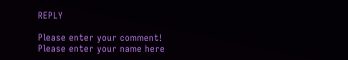REPLY

Please enter your comment!
Please enter your name here